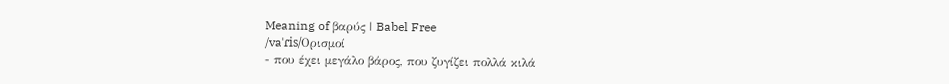Meaning of βαρύς | Babel Free
/vaˈɾis/Ορισμοί
- που έχει μεγάλο βάρος, που ζυγίζει πολλά κιλά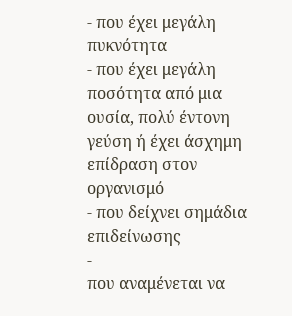- που έχει μεγάλη πυκνότητα
- που έχει μεγάλη ποσότητα από μια ουσία, πολύ έντονη γεύση ή έχει άσχημη επίδραση στον οργανισμό
- που δείχνει σημάδια επιδείνωσης
-
που αναμένεται να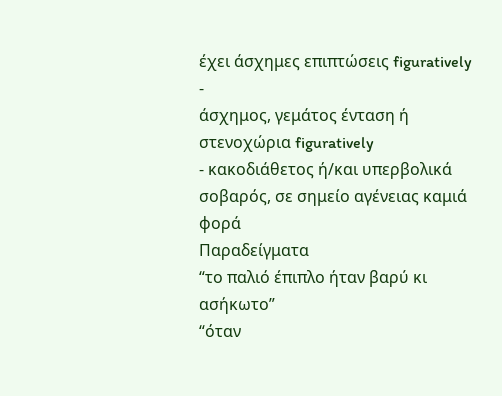έχει άσχημες επιπτώσεις figuratively
-
άσχημος, γεμάτος ένταση ή στενοχώρια figuratively
- κακοδιάθετος ή/και υπερβολικά σοβαρός, σε σημείο αγένειας καμιά φορά
Παραδείγματα
“το παλιό έπιπλο ήταν βαρύ κι ασήκωτο”
“όταν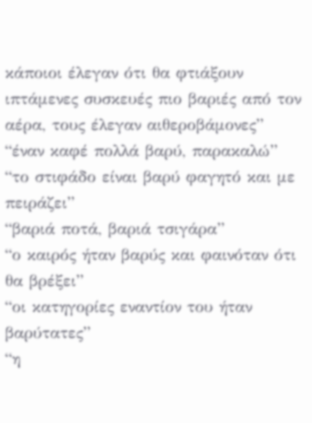κάποιοι έλεγαν ότι θα φτιάξουν ιπτάμενες συσκευές πιο βαριές από τον αέρα, τους έλεγαν αιθεροβάμονες”
“έναν καφέ πολλά βαρύ, παρακαλώ”
“το στιφάδο είναι βαρύ φαγητό και με πειράζει”
“βαριά ποτά, βαριά τσιγάρα”
“ο καιρός ήταν βαρύς και φαινόταν ότι θα βρέξει”
“οι κατηγορίες εναντίον του ήταν βαρύτατες”
“η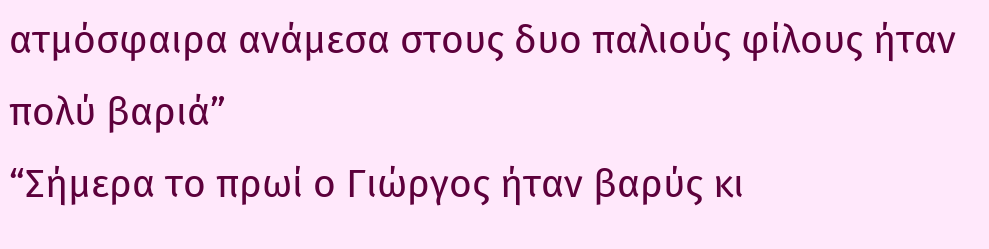ατμόσφαιρα ανάμεσα στους δυο παλιούς φίλους ήταν πολύ βαριά”
“Σήμερα το πρωί ο Γιώργος ήταν βαρύς κι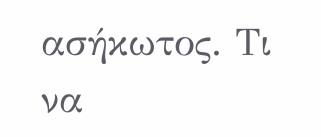ασήκωτος. Τι να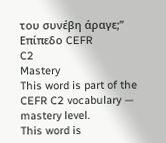του συνέβη άραγε;”
Επίπεδο CEFR
C2
Mastery
This word is part of the CEFR C2 vocabulary — mastery level.
This word is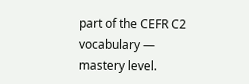part of the CEFR C2 vocabulary — mastery level.